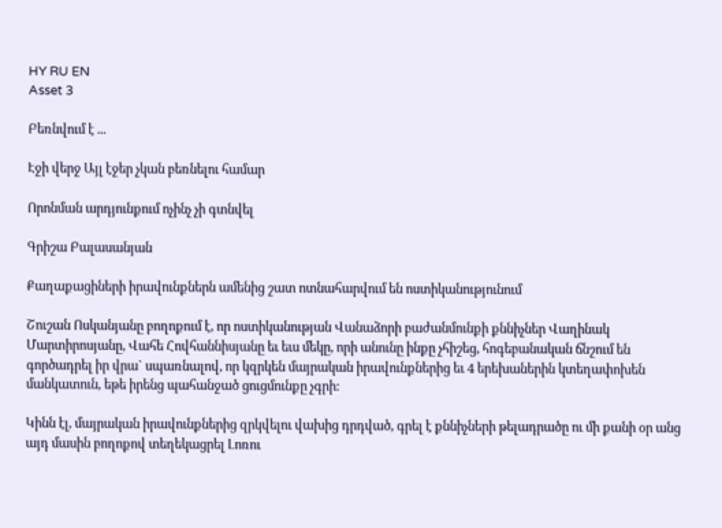HY RU EN
Asset 3

Բեռնվում է ...

Էջի վերջ Այլ էջեր չկան բեռնելու համար

Որոնման արդյունքում ոչինչ չի գտնվել

Գրիշա Բալասանյան

Քաղաքացիների իրավունքներն ամենից շատ ոտնահարվում են ոստիկանությունում

Շուշան Ոսկանյանը բողոքում է, որ ոստիկանության Վանաձորի բաժանմունքի քննիչներ Վաղինակ Մարտիրոսյանը, Վահե Հովհաննիսյանը եւ եւս մեկը, որի անունը ինքը չհիշեց, հոգեբանական ճնշում են գործադրել իր վրա` սպառնալով, որ կզրկեն մայրական իրավունքներից եւ 4 երեխաներին կտեղափոխեն մանկատուն, եթե իրենց պահանջած ցուցմունքը չգրի:

Կինն էլ, մայրական իրավունքներից զրկվելու վախից դրդված, գրել է քննիչների թելադրածը ու մի քանի օր անց այդ մասին բողոքով տեղեկացրել Լոռու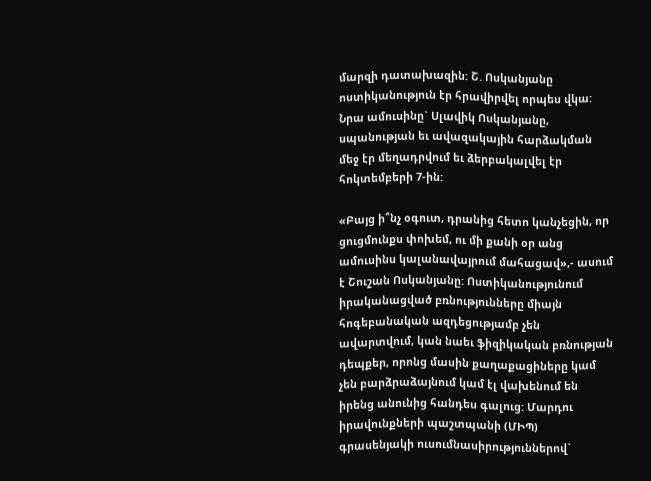մարզի դատախազին: Շ. Ոսկանյանը ոստիկանություն էր հրավիրվել որպես վկա: Նրա ամուսինը` Սլավիկ Ոսկանյանը, սպանության եւ ավազակային հարձակման մեջ էր մեղադրվում եւ ձերբակալվել էր հոկտեմբերի 7-ին:

«Բայց ի՞նչ օգուտ, դրանից հետո կանչեցին, որ ցուցմունքս փոխեմ, ու մի քանի օր անց ամուսինս կալանավայրում մահացավ»,- ասում է Շուշան Ոսկանյանը: Ոստիկանությունում իրականացված բռնությունները միայն հոգեբանական ազդեցությամբ չեն ավարտվում, կան նաեւ ֆիզիկական բռնության դեպքեր, որոնց մասին քաղաքացիները կամ չեն բարձրաձայնում կամ էլ վախենում են իրենց անունից հանդես գալուց: Մարդու իրավունքների պաշտպանի (ՄԻՊ) գրասենյակի ուսումնասիրություններով`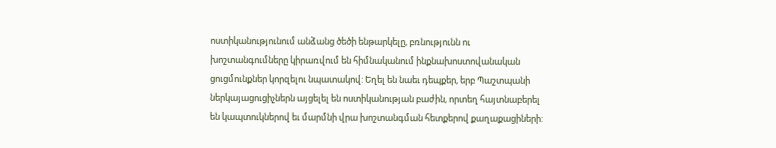ոստիկանությունում անձանց ծեծի ենթարկելը, բռնությունն ու խոշտանգումները կիրառվում են հիմնականում ինքնախոստովանական ցուցմունքներ կորզելու նպատակով: Եղել են նաեւ դեպքեր, երբ Պաշտպանի ներկայացուցիչներն այցելել են ոստիկանության բաժին, որտեղ հայտնաբերել են կապտուկներով եւ մարմնի վրա խոշտանգման հետքերով քաղաքացիների: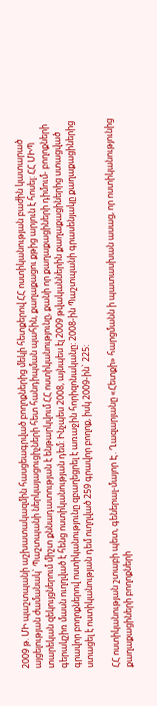2009 թ. ՄԻ պաշտպանի աշխատակազմին հասցեագրված բողոքներից մեկի հետքերով ՀՀ ոստիկանության բաժին կատարած այցելության ժամանակ` Պաշտպանի ներկայացուցիչների հետ հանդիպման պահին, քաղաքացու քթից արյուն է հոսել: ՀՀ ՄԻՊ տարեկան զեկույցներում միշտ քննադատության է ենթարկվում ՀՀ ոստիկանությունը, քանի որ քաղաքացիների դիմում- բողոքների գերակշիռ մասն ուղղված է հենց ոստիկանության դեմ: Ինչպես 2008, այնպես էլ 2009 թվականներին քաղաքացիներից ստացված գրավոր բողոքներով ոստիկանությունը զբաղեցրել է առաջին հորիզոնականը: 2008-ին Պաշտպանի գրասենյակը քաղաքացիներից ստացել է ոստիկանության դեմ ուղղված 259 գրավոր բողոք, իսկ 2009-ին` 225:

ՀՀ ոստիկանության շտաբի պետ, գեներալ-մայոր Է. Ղազարյանը «Հետքի» հարցմանն ի պատասխան ասաց, որ ոստիկանությունից քաղաքացիների բողոքների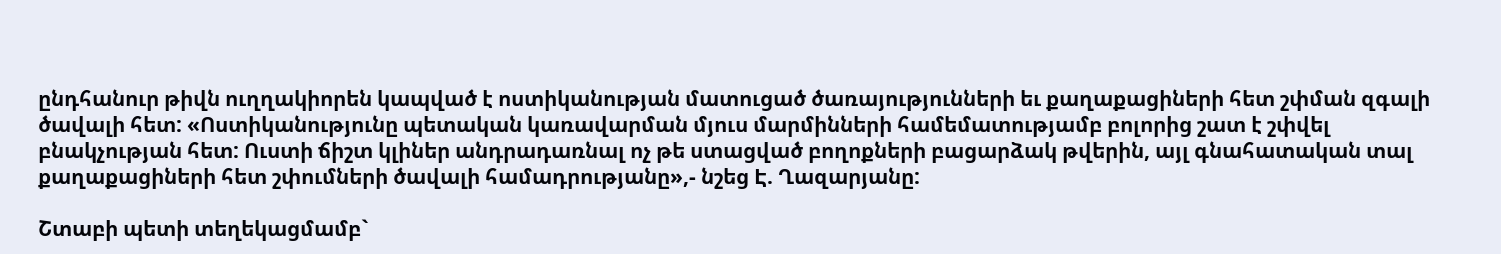ընդհանուր թիվն ուղղակիորեն կապված է ոստիկանության մատուցած ծառայությունների եւ քաղաքացիների հետ շփման զգալի ծավալի հետ: «Ոստիկանությունը պետական կառավարման մյուս մարմինների համեմատությամբ բոլորից շատ է շփվել բնակչության հետ: Ուստի ճիշտ կլիներ անդրադառնալ ոչ թե ստացված բողոքների բացարձակ թվերին, այլ գնահատական տալ քաղաքացիների հետ շփումների ծավալի համադրությանը»,- նշեց Է. Ղազարյանը:

Շտաբի պետի տեղեկացմամբ`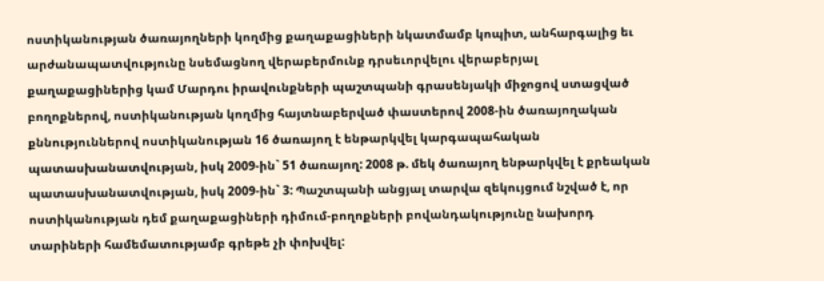ոստիկանության ծառայողների կողմից քաղաքացիների նկատմամբ կոպիտ, անհարգալից եւ արժանապատվությունը նսեմացնող վերաբերմունք դրսեւորվելու վերաբերյալ քաղաքացիներից կամ Մարդու իրավունքների պաշտպանի գրասենյակի միջոցով ստացված բողոքներով, ոստիկանության կողմից հայտնաբերված փաստերով 2008-ին ծառայողական քննություններով ոստիկանության 16 ծառայող է ենթարկվել կարգապահական պատասխանատվության, իսկ 2009-ին` 51 ծառայող: 2008 թ. մեկ ծառայող ենթարկվել է քրեական պատասխանատվության, իսկ 2009-ին` 3: Պաշտպանի անցյալ տարվա զեկույցում նշված է, որ ոստիկանության դեմ քաղաքացիների դիմում-բողոքների բովանդակությունը նախորդ տարիների համեմատությամբ գրեթե չի փոխվել: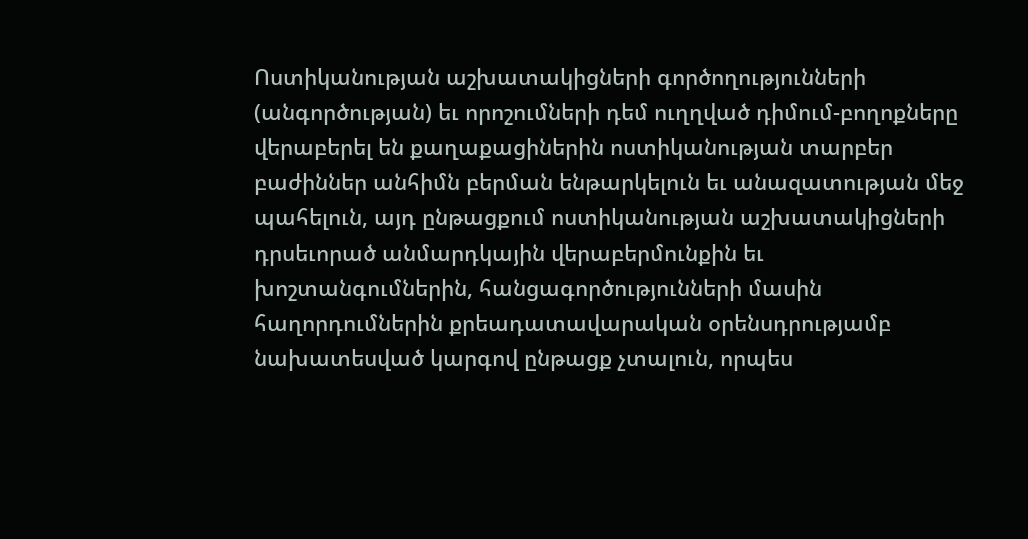Ոստիկանության աշխատակիցների գործողությունների (անգործության) եւ որոշումների դեմ ուղղված դիմում-բողոքները վերաբերել են քաղաքացիներին ոստիկանության տարբեր բաժիններ անհիմն բերման ենթարկելուն եւ անազատության մեջ պահելուն, այդ ընթացքում ոստիկանության աշխատակիցների դրսեւորած անմարդկային վերաբերմունքին եւ խոշտանգումներին, հանցագործությունների մասին հաղորդումներին քրեադատավարական օրենսդրությամբ նախատեսված կարգով ընթացք չտալուն, որպես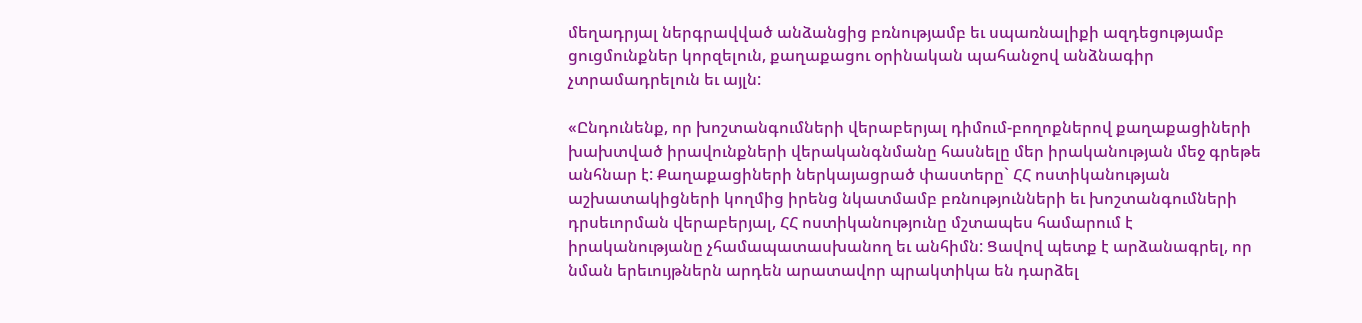մեղադրյալ ներգրավված անձանցից բռնությամբ եւ սպառնալիքի ազդեցությամբ ցուցմունքներ կորզելուն, քաղաքացու օրինական պահանջով անձնագիր չտրամադրելուն եւ այլն:

«Ընդունենք, որ խոշտանգումների վերաբերյալ դիմում-բողոքներով քաղաքացիների խախտված իրավունքների վերականգնմանը հասնելը մեր իրականության մեջ գրեթե անհնար է: Քաղաքացիների ներկայացրած փաստերը` ՀՀ ոստիկանության աշխատակիցների կողմից իրենց նկատմամբ բռնությունների եւ խոշտանգումների դրսեւորման վերաբերյալ, ՀՀ ոստիկանությունը մշտապես համարում է իրականությանը չհամապատասխանող եւ անհիմն: Ցավով պետք է արձանագրել, որ նման երեւույթներն արդեն արատավոր պրակտիկա են դարձել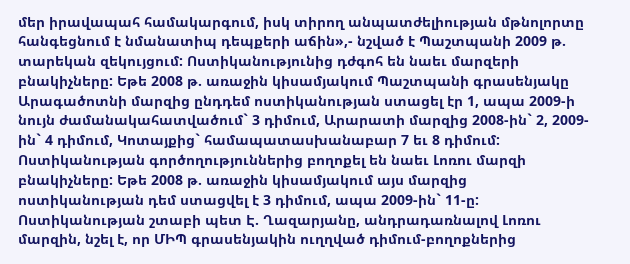մեր իրավապահ համակարգում, իսկ տիրող անպատժելիության մթնոլորտը հանգեցնում է նմանատիպ դեպքերի աճին»,- նշված է Պաշտպանի 2009 թ. տարեկան զեկույցում: Ոստիկանությունից դժգոհ են նաեւ մարզերի բնակիչները: Եթե 2008 թ. առաջին կիսամյակում Պաշտպանի գրասենյակը Արագածոտնի մարզից ընդդեմ ոստիկանության ստացել էր 1, ապա 2009-ի նույն ժամանակահատվածում` 3 դիմում, Արարատի մարզից 2008-ին` 2, 2009-ին` 4 դիմում, Կոտայքից` համապատասխանաբար 7 եւ 8 դիմում: Ոստիկանության գործողություններից բողոքել են նաեւ Լոռու մարզի բնակիչները: Եթե 2008 թ. առաջին կիսամյակում այս մարզից ոստիկանության դեմ ստացվել է 3 դիմում, ապա 2009-ին` 11-ը: Ոստիկանության շտաբի պետ Է. Ղազարյանը, անդրադառնալով Լոռու մարզին, նշել է, որ ՄԻՊ գրասենյակին ուղղված դիմում-բողոքներից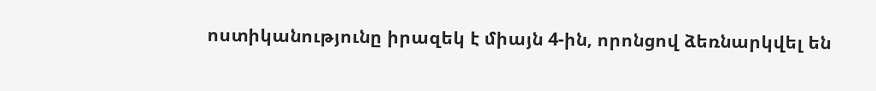ոստիկանությունը իրազեկ է միայն 4-ին, որոնցով ձեռնարկվել են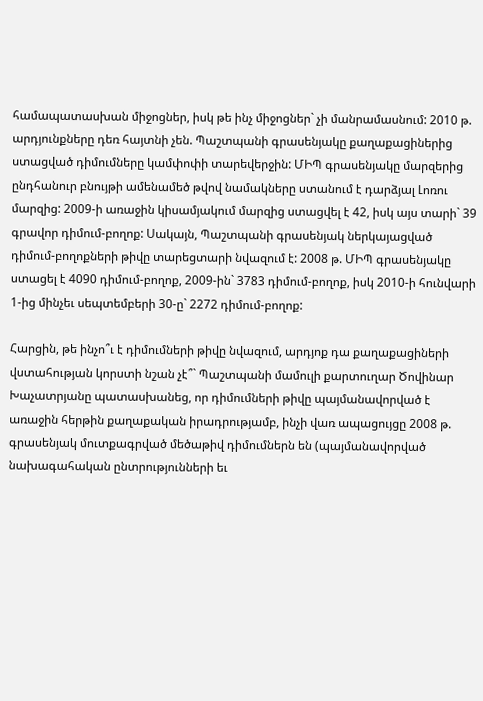համապատասխան միջոցներ, իսկ թե ինչ միջոցներ` չի մանրամասնում: 2010 թ. արդյունքները դեռ հայտնի չեն. Պաշտպանի գրասենյակը քաղաքացիներից ստացված դիմումները կամփոփի տարեվերջին: ՄԻՊ գրասենյակը մարզերից ընդհանուր բնույթի ամենամեծ թվով նամակները ստանում է դարձյալ Լոռու մարզից: 2009-ի առաջին կիսամյակում մարզից ստացվել է 42, իսկ այս տարի` 39 գրավոր դիմում-բողոք: Սակայն, Պաշտպանի գրասենյակ ներկայացված դիմում-բողոքների թիվը տարեցտարի նվազում է: 2008 թ. ՄԻՊ գրասենյակը ստացել է 4090 դիմում-բողոք, 2009-ին` 3783 դիմում-բողոք, իսկ 2010-ի հունվարի 1-ից մինչեւ սեպտեմբերի 30-ը` 2272 դիմում-բողոք:

Հարցին, թե ինչո՞ւ է դիմումների թիվը նվազում, արդյոք դա քաղաքացիների վստահության կորստի նշան չէ՞` Պաշտպանի մամուլի քարտուղար Ծովինար Խաչատրյանը պատասխանեց, որ դիմումների թիվը պայմանավորված է առաջին հերթին քաղաքական իրադրությամբ, ինչի վառ ապացույցը 2008 թ. գրասենյակ մուտքագրված մեծաթիվ դիմումներն են (պայմանավորված նախագահական ընտրությունների եւ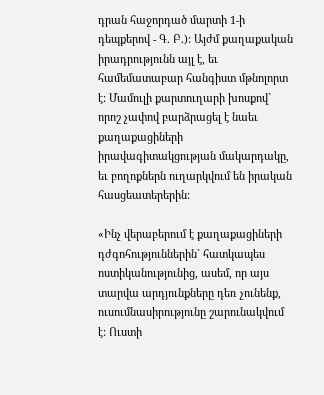դրան հաջորդած մարտի 1-ի դեպքերով - Գ. Բ.): Այժմ քաղաքական իրադրությունն այլ է, եւ համեմատաբար հանգիստ մթնոլորտ է: Մամուլի քարտուղարի խոսքով` որոշ չափով բարձրացել է նաեւ քաղաքացիների իրավագիտակցության մակարդակը, եւ բողոքներն ուղարկվում են իրական հասցեատերերին:

«Ինչ վերաբերում է քաղաքացիների դժգոհություններին` հատկապես ոստիկանությունից, ասեմ, որ այս տարվա արդյունքները դեռ չունենք, ուսումնասիրությունը շարունակվում է: Ուստի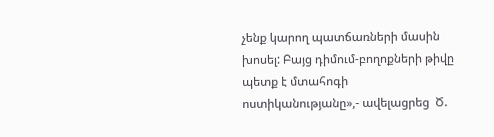չենք կարող պատճառների մասին խոսել: Բայց դիմում-բողոքների թիվը պետք է մտահոգի ոստիկանությանը»,- ավելացրեց  Ծ.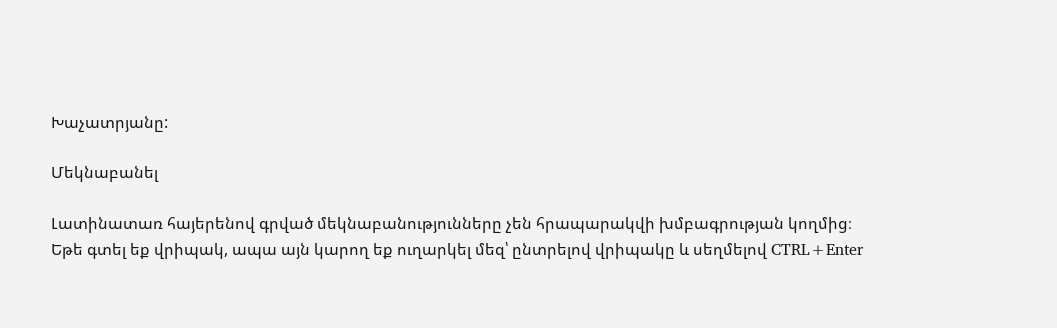Խաչատրյանը:

Մեկնաբանել

Լատինատառ հայերենով գրված մեկնաբանությունները չեն հրապարակվի խմբագրության կողմից։
Եթե գտել եք վրիպակ, ապա այն կարող եք ուղարկել մեզ՝ ընտրելով վրիպակը և սեղմելով CTRL+Enter